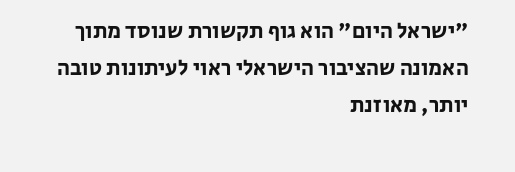"ישראל היום" הוא גוף תקשורת שנוסד מתוך האמונה שהציבור הישראלי ראוי לעיתונות טובה יותר, מאוזנת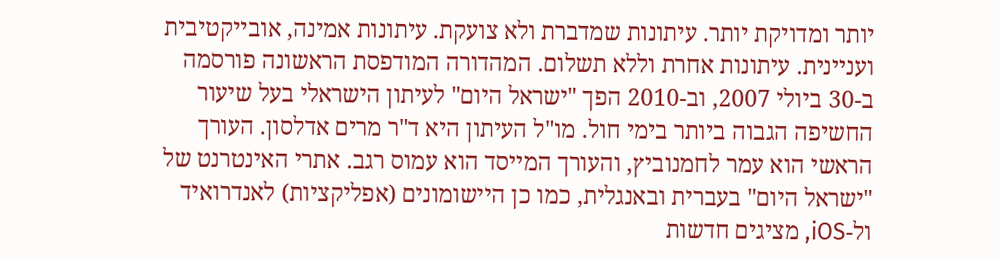יותר ומדויקת יותר. עיתונות שמדברת ולא צועקת. עיתונות אמינה, אובייקטיבית ועניינית. עיתונות אחרת וללא תשלום. המהדורה המודפסת הראשונה פורסמה ב-30 ביולי 2007, וב-2010 הפך "ישראל היום" לעיתון הישראלי בעל שיעור החשיפה הגבוה ביותר בימי חול. מו"ל העיתון היא ד"ר מרים אדלסון. העורך הראשי הוא עמר לחמנוביץ, והעורך המייסד הוא עמוס רגב. אתרי האינטרנט של "ישראל היום" בעברית ובאנגלית, כמו כן היישומונים (אפליקציות) לאנדרואיד ול-iOS, מציגים חדשות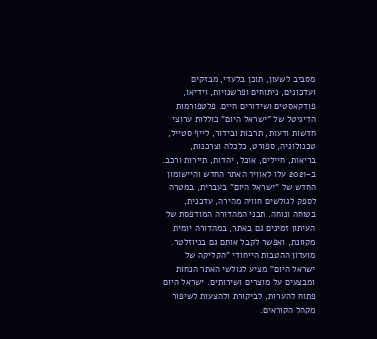מסביב לשעון, תוכן בלעדי, מבזקים ועדכונים, ניתוחים ופרשנויות, וידיאו, פודקאסטים ושידורים חיים. פלטפורמות הדיגיטל של "ישראל היום" כוללות ערוצי חדשות ודעות, תרבות ובידור, לייף סטייל, טכנולוגיה, ספורט, כלכלה וצרכנות, בריאות, חיילים, אוכל, יהדות, תיירות ורכב. ב-2021 עלו לאוויר האתר החדש והיישומון החדש של "ישראל היום" בעברית, במטרה לספק לגולשים חוויה מהירה, עדכנית, בטוחה ונוחה. תכני המהדורה המודפסת של העיתון זמינים גם באתר, במהדורה יומית מקוונת, ואפשר לקבל אותם גם בניוזלטר. מועדון ההטבות הייחודי "הקליקה של ישראל היום" מציע לגולשי האתר הנחות ומבצעים על מוצרים ושירותים. ישראל היום פתוח להערות, לביקורת ולהצעות לשיפור מקהל הקוראים.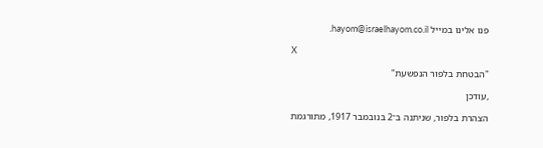פנו אלינו במייל hayom@israelhayom.co.il.

X

"הבטחת בלפור הנפשעת"

,עודכן

הצהרת בלפור, שניתנה ב־2 בנובמבר 1917, מתורגמת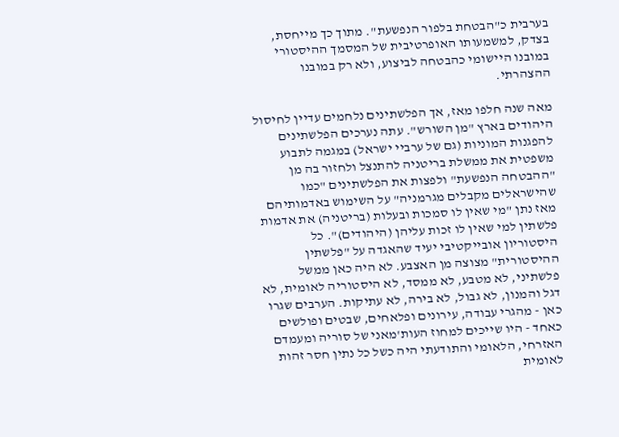בערבית כ"הבטחת בלפור הנפשעת". מתוך כך מייחסת, בצדק, למשמעותו האופרטיבית של המסמך ההיסטורי במובנו היישומי כהבטחה לביצוע, ולא רק במובנו ההצהרתי.

מאה שנה חלפו מאז, אך הפלשתינים נלחמים עדיין לחיסול היהודים בארץ "מן השורש". עתה נערכים הפלשתינים להפגנות המוניות (גם של ערביי ישראל) במגמה לתבוע משפטית את ממשלת בריטניה להתנצל ולחזור בה מן "ההבטחה הנפשעת" ולפצות את הפלשתינים "כמו שהישראלים מקבלים מגרמניה" על השימוש באדמותיהם מאז נתן "מי שאין לו סמכות ובעלות (בריטניה) את אדמות פלשתין למי שאין לו זכות עליהן (היהודים)". כל היסטוריון אובייקטיבי יעיד שהאגדה על "פלשתין ההיסטורית" מצוצה מן האצבע. לא היה כאן ממשל פלשתיני, לא מטבע, לא ממסד, לא היסטוריה לאומית, לא דגל והמנון, לא גבול, לא בירה, לא עתיקות. הערבים שגרו כאן - מהגרי עבודה, עירונים ופלאחים, שבטים ופולשים כאחד - היו שייכים למחוז העות'מאני של סוריה ומעמדם האזרחי, הלאומי והתודעתי היה כשל כל נתין חסר זהות לאומית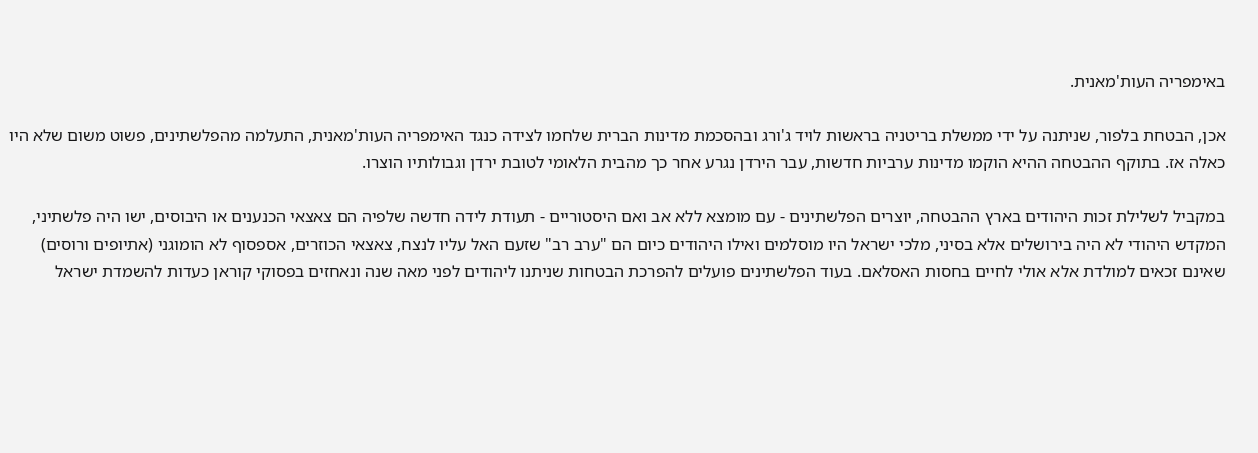באימפריה העות'מאנית.

אכן, הבטחת בלפור, שניתנה על ידי ממשלת בריטניה בראשות לויד ג'ורג ובהסכמת מדינות הברית שלחמו לצידה כנגד האימפריה העות'מאנית, התעלמה מהפלשתינים, פשוט משום שלא היו כאלה אז. בתוקף ההבטחה ההיא הוקמו מדינות ערביות חדשות, עבר הירדן נגרע אחר כך מהבית הלאומי לטובת ירדן וגבולותיו הוצרו.

במקביל לשלילת זכות היהודים בארץ ההבטחה, יוצרים הפלשתינים - עם מומצא ללא אב ואם היסטוריים - תעודת לידה חדשה שלפיה הם צאצאי הכנענים או היבוסים, ישו היה פלשתיני, המקדש היהודי לא היה בירושלים אלא בסיני, מלכי ישראל היו מוסלמים ואילו היהודים כיום הם "ערב רב" שזעם האל עליו לנצח, צאצאי הכוזרים, אספסוף לא הומוגני (אתיופים ורוסים) שאינם זכאים למולדת אלא אולי לחיים בחסות האסלאם. בעוד הפלשתינים פועלים להפרכת הבטחות שניתנו ליהודים לפני מאה שנה ונאחזים בפסוקי קוראן כעדות להשמדת ישראל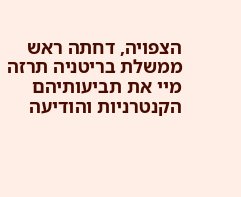הצפויה, דחתה ראש ממשלת בריטניה תרזה מיי את תביעותיהם הקנטרניות והודיעה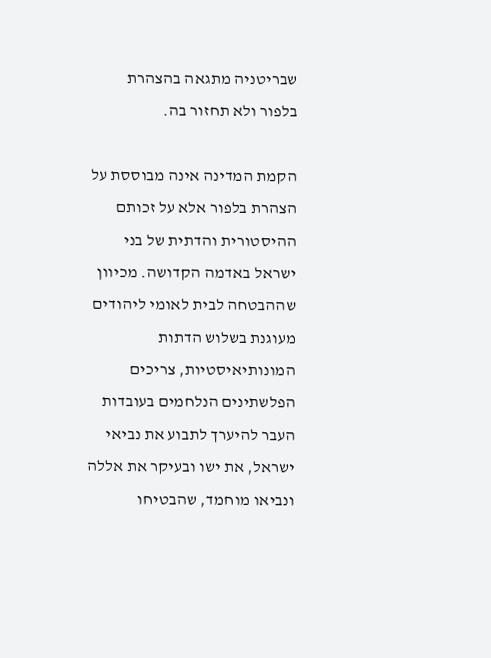שבריטניה מתגאה בהצהרת בלפור ולא תחזור בה.

הקמת המדינה אינה מבוססת על הצהרת בלפור אלא על זכותם ההיסטורית והדתית של בני ישראל באדמה הקדושה. מכיוון שההבטחה לבית לאומי ליהודים מעוגנת בשלוש הדתות המונותיאיסטיות, צריכים הפלשתינים הנלחמים בעובדות העבר להיערך לתבוע את נביאי ישראל, את ישו ובעיקר את אללה ונביאו מוחמד, שהבטיחו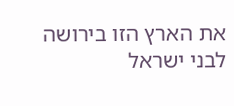את הארץ הזו בירושה לבני ישראל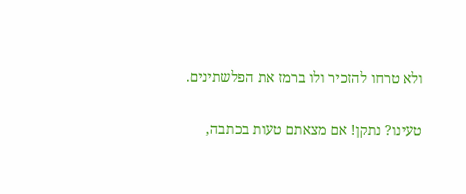ולא טרחו להזכיר ולו ברמז את הפלשתינים.

טעינו? נתקן! אם מצאתם טעות בכתבה,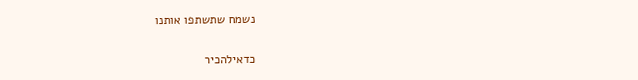נשמח שתשתפו אותנו

כדאילהכיר